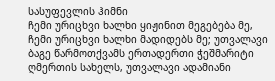სასუფევლის ჰიმნი
ჩემი ურიცხვი ხალხი ყიჟინით მეგებება მე, ჩემი ურიცხვი ხალხი მადიდებს მე; უთვალავი ბაგე წარმოთქვამს ერთადერთი ჭეშმარიტი ღმერთის სახელს, უთვალავი ადამიანი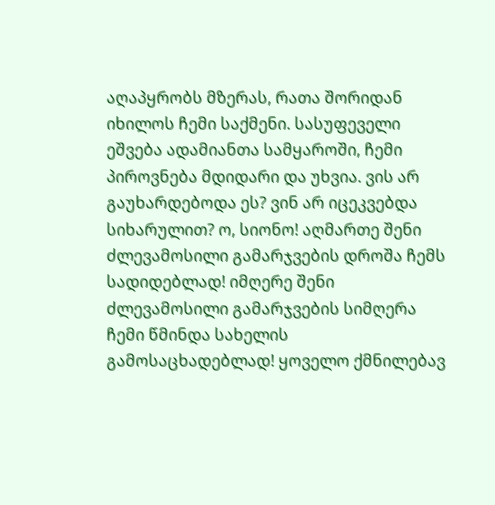აღაპყრობს მზერას, რათა შორიდან იხილოს ჩემი საქმენი. სასუფეველი ეშვება ადამიანთა სამყაროში, ჩემი პიროვნება მდიდარი და უხვია. ვის არ გაუხარდებოდა ეს? ვინ არ იცეკვებდა სიხარულით? ო, სიონო! აღმართე შენი ძლევამოსილი გამარჯვების დროშა ჩემს სადიდებლად! იმღერე შენი ძლევამოსილი გამარჯვების სიმღერა ჩემი წმინდა სახელის გამოსაცხადებლად! ყოველო ქმნილებავ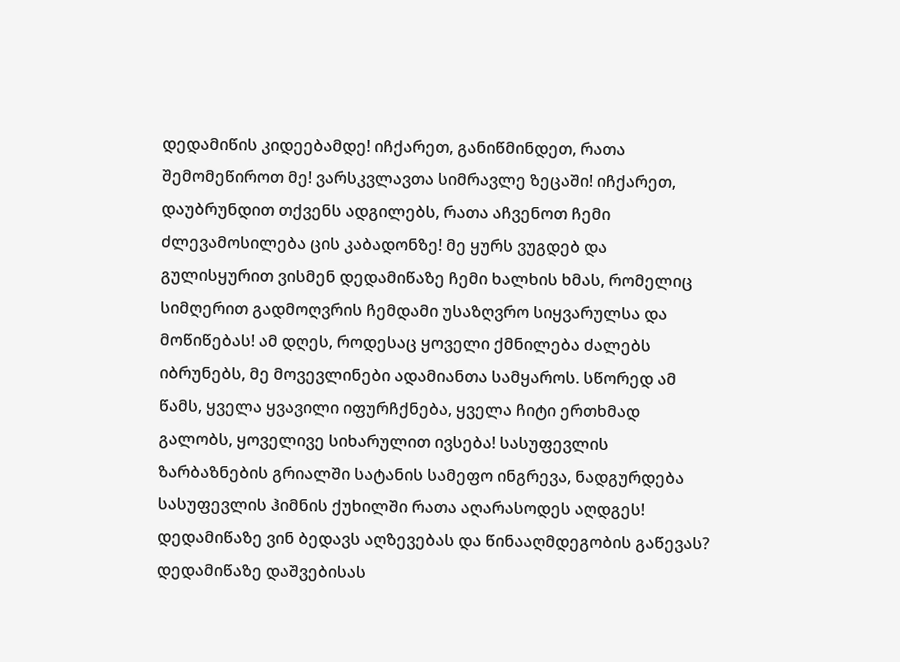დედამიწის კიდეებამდე! იჩქარეთ, განიწმინდეთ, რათა შემომეწიროთ მე! ვარსკვლავთა სიმრავლე ზეცაში! იჩქარეთ, დაუბრუნდით თქვენს ადგილებს, რათა აჩვენოთ ჩემი ძლევამოსილება ცის კაბადონზე! მე ყურს ვუგდებ და გულისყურით ვისმენ დედამიწაზე ჩემი ხალხის ხმას, რომელიც სიმღერით გადმოღვრის ჩემდამი უსაზღვრო სიყვარულსა და მოწიწებას! ამ დღეს, როდესაც ყოველი ქმნილება ძალებს იბრუნებს, მე მოვევლინები ადამიანთა სამყაროს. სწორედ ამ წამს, ყველა ყვავილი იფურჩქნება, ყველა ჩიტი ერთხმად გალობს, ყოველივე სიხარულით ივსება! სასუფევლის ზარბაზნების გრიალში სატანის სამეფო ინგრევა, ნადგურდება სასუფევლის ჰიმნის ქუხილში რათა აღარასოდეს აღდგეს!
დედამიწაზე ვინ ბედავს აღზევებას და წინააღმდეგობის გაწევას? დედამიწაზე დაშვებისას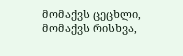მომაქვს ცეცხლი, მომაქვს რისხვა,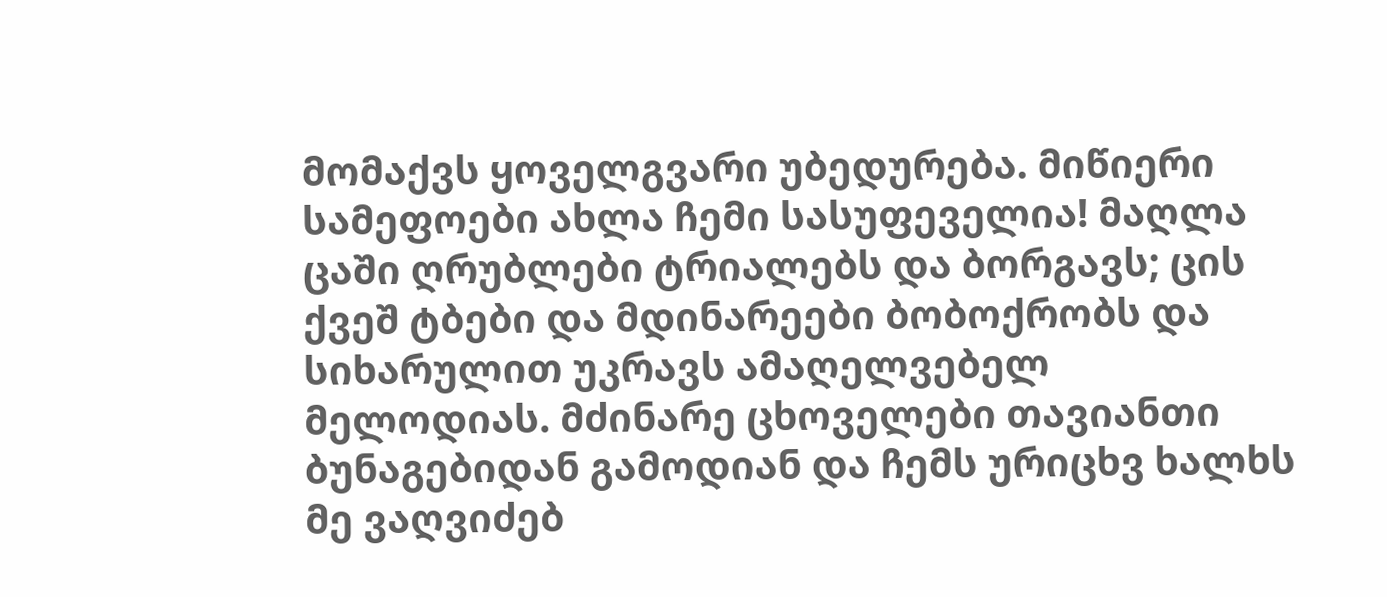მომაქვს ყოველგვარი უბედურება. მიწიერი სამეფოები ახლა ჩემი სასუფეველია! მაღლა ცაში ღრუბლები ტრიალებს და ბორგავს; ცის ქვეშ ტბები და მდინარეები ბობოქრობს და სიხარულით უკრავს ამაღელვებელ მელოდიას. მძინარე ცხოველები თავიანთი ბუნაგებიდან გამოდიან და ჩემს ურიცხვ ხალხს მე ვაღვიძებ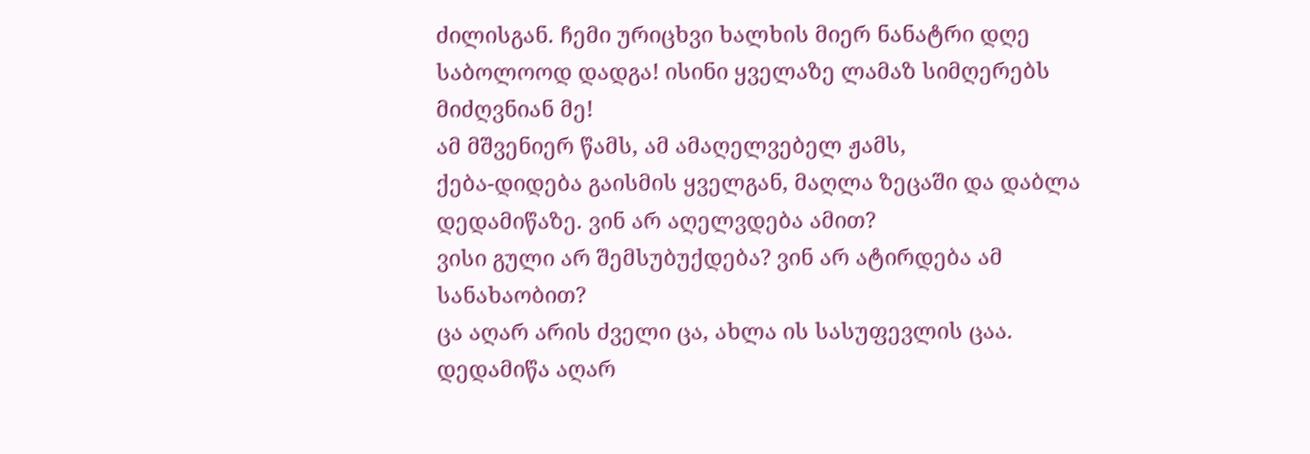ძილისგან. ჩემი ურიცხვი ხალხის მიერ ნანატრი დღე საბოლოოდ დადგა! ისინი ყველაზე ლამაზ სიმღერებს მიძღვნიან მე!
ამ მშვენიერ წამს, ამ ამაღელვებელ ჟამს,
ქება-დიდება გაისმის ყველგან, მაღლა ზეცაში და დაბლა დედამიწაზე. ვინ არ აღელვდება ამით?
ვისი გული არ შემსუბუქდება? ვინ არ ატირდება ამ სანახაობით?
ცა აღარ არის ძველი ცა, ახლა ის სასუფევლის ცაა.
დედამიწა აღარ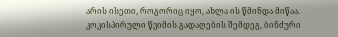არის ისეთი, როგორიც იყო, ახლა ის წმინდა მიწაა.
კოკისპირული წვიმის გადაღების შემდეგ, ბინძური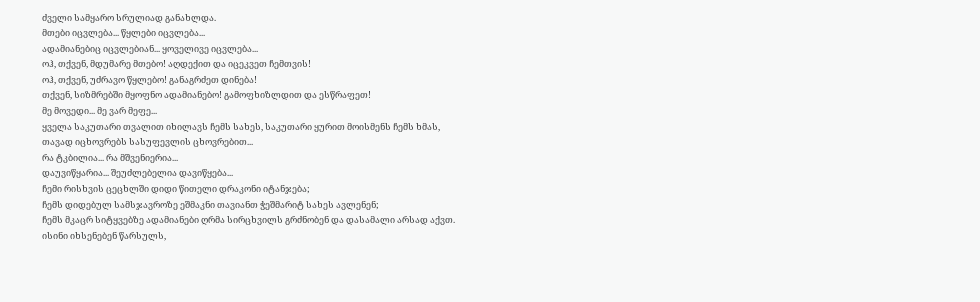ძველი სამყარო სრულიად განახლდა.
მთები იცვლება... წყლები იცვლება...
ადამიანებიც იცვლებიან... ყოველივე იცვლება...
ოჰ, თქვენ, მდუმარე მთებო! აღდექით და იცეკვეთ ჩემთვის!
ოჰ, თქვენ, უძრავო წყლებო! განაგრძეთ დინება!
თქვენ, სიზმრებში მყოფნო ადამიანებო! გამოფხიზლდით და ესწრაფეთ!
მე მოვედი... მე ვარ მეფე...
ყველა საკუთარი თვალით იხილავს ჩემს სახეს, საკუთარი ყურით მოისმენს ჩემს ხმას,
თავად იცხოვრებს სასუფევლის ცხოვრებით...
რა ტკბილია... რა მშვენიერია...
დაუვიწყარია... შეუძლებელია დავიწყება...
ჩემი რისხვის ცეცხლში დიდი წითელი დრაკონი იტანჯება;
ჩემს დიდებულ სამსჯავროზე ეშმაკნი თავიანთ ჭეშმარიტ სახეს ავლენენ;
ჩემს მკაცრ სიტყვებზე ადამიანები ღრმა სირცხვილს გრძნობენ და დასამალი არსად აქვთ.
ისინი იხსენებენ წარსულს,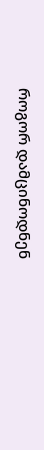როგორ დამცინოდნენ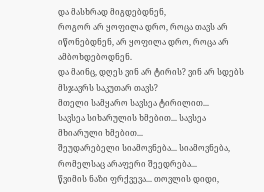და მასხრად მიგდებდნენ,
როგორ არ ყოფილა დრო, როცა თავს არ იწონებდნენ, არ ყოფილა დრო, როცა არ ამბოხდებოდნენ.
და მაინც, დღეს ვინ არ ტირის? ვინ არ სდებს მსჯავრს საკუთარ თავს?
მთელი სამყარო სავსეა ტირილით...
სავსეა სიხარულის ხმებით... სავსეა მხიარული ხმებით...
შეუდარებელი სიამოვნება... სიამოვნება, რომელსაც არაფერი შეედრება...
წვიმის ნაზი ფრქვევა... თოვლის დიდი,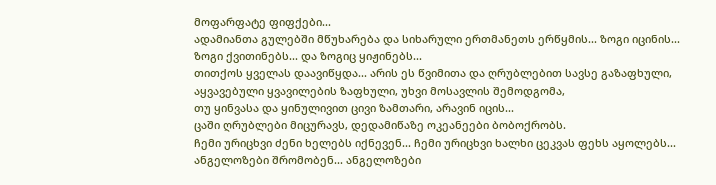მოფარფატე ფიფქები...
ადამიანთა გულებში მწუხარება და სიხარული ერთმანეთს ერწყმის... ზოგი იცინის...
ზოგი ქვითინებს... და ზოგიც ყიჟინებს...
თითქოს ყველას დაავიწყდა... არის ეს წვიმითა და ღრუბლებით სავსე გაზაფხული,
აყვავებული ყვავილების ზაფხული, უხვი მოსავლის შემოდგომა,
თუ ყინვასა და ყინულივით ცივი ზამთარი, არავინ იცის...
ცაში ღრუბლები მიცურავს, დედამიწაზე ოკეანეები ბობოქრობს.
ჩემი ურიცხვი ძენი ხელებს იქნევენ... ჩემი ურიცხვი ხალხი ცეკვას ფეხს აყოლებს...
ანგელოზები შრომობენ... ანგელოზები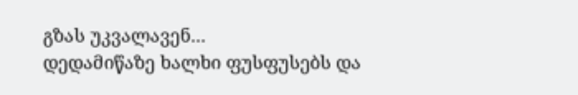გზას უკვალავენ...
დედამიწაზე ხალხი ფუსფუსებს და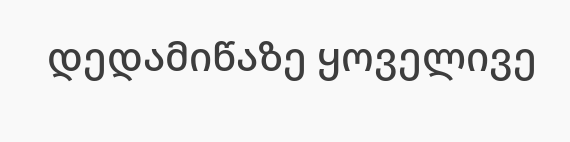დედამიწაზე ყოველივე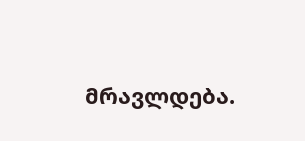მრავლდება.